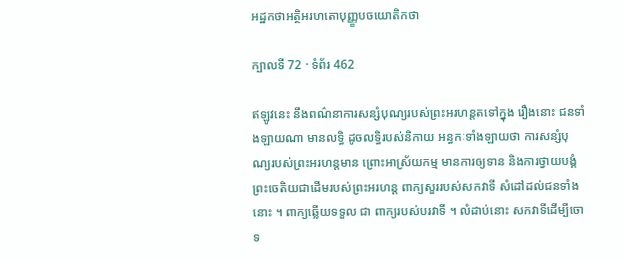អដ្ឋកថាអត្ថិអរហតោបុញ្ញ្ខបចយោតិកថា

ក្បាលទី 72 · ទំព័រ 462

ឥឡូវនេះ នឹងពណ៌នាការសន្សំបុណ្យរបស់ព្រះអរហន្តតទៅក្នុង រឿងនោះ ជនទាំងឡាយណា មានលទ្ធិ ដូចលទ្ធិរបស់និកាយ អន្ធកៈទាំងឡាយថា ការសន្សំបុណ្យរបស់ព្រះអរហន្តមាន ព្រោះអាស្រ័យកម្ម មានការឲ្យទាន និងការថ្វាយបង្គំព្រះចេតិយជាដើមរបស់ព្រះអរហន្ត ពាក្យសួររបស់សកវាទី សំដៅដល់ជនទាំងនោះ ។ ពាក្យឆ្លើយទទួល ជា ពាក្យរបស់បរវាទី ។ លំដាប់នោះ សកវាទីដើម្បីចោទ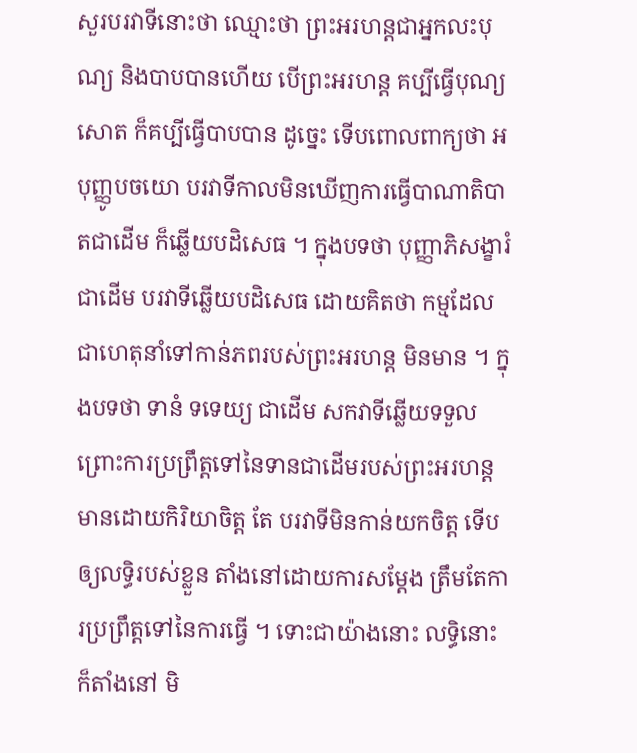សួរបរវាទីនោះថា ឈ្មោះថា ព្រះអរហន្តជាអ្នកលះបុណ្យ និងបាបបានហើយ បើព្រះអរហន្ត គប្បីធ្វើបុណ្យសោត ក៏គប្បីធ្វើបាបបាន ដូច្នេះ ទើបពោលពាក្យថា អបុញ្ញូបចយោ បរវាទីកាលមិនឃើញការធ្វើបាណាតិបាតជាដើម ក៏ឆ្លើយបដិសេធ ។ ក្នុងបទថា បុញ្ញាភិសង្ខារំ ជាដើម បរវាទីឆ្លើយបដិសេធ ដោយគិតថា កម្មដែលជាហេតុនាំទៅកាន់ភពរបស់ព្រះអរហន្ត មិនមាន ។ ក្នុងបទថា ទានំ ទទេយ្យ ជាដើម សកវាទីឆ្លើយទទួល ព្រោះការប្រព្រឹត្តទៅនៃទានជាដើមរបស់ព្រះអរហន្ត មានដោយកិរិយាចិត្ត តែ បរវាទីមិនកាន់យកចិត្ត ទើបឲ្យលទ្ធិរបស់ខ្លួន តាំងនៅដោយការសម្តែង ត្រឹមតែការប្រព្រឹត្តទៅនៃការធ្វើ ។ ទោះជាយ៉ាងនោះ លទ្ធិនោះ ក៏តាំងនៅ មិ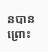នបាន ព្រោះ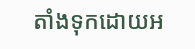តាំងទុកដោយអ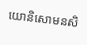យោនិសោមនសិ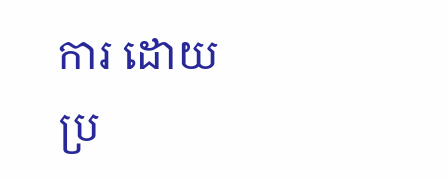ការ ដោយប្រ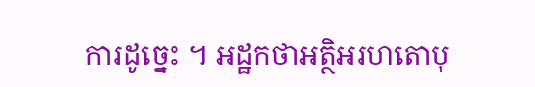ការដូច្នេះ ។ អដ្ឋកថាអត្ថិអរហតោបុ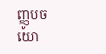ញ្ញូបចយោ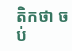តិកថា ចប់